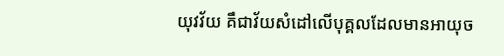យុវវ័យ គឹជាវ័យសំដៅលើបុគ្គលដែលមានអាយុច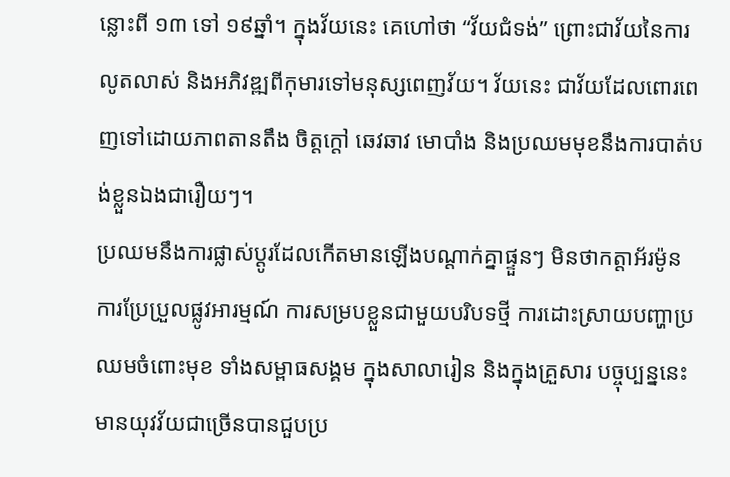ន្លោះពី ១៣ ទៅ ១៩ឆ្នាំ។ ក្នុងវ័យនេះ គេហៅថា “វ័យជំទង់” ព្រោះជាវ័យនៃការលូតលាស់ និងអភិវឌ្ឍពីកុមារទៅមនុស្សពេញវ័យ។ វ័យនេះ ជាវ័យដែលពោរពេញទៅដោយភាពតានតឹង ចិត្តក្តៅ ឆេវឆាវ មោបាំង និងប្រឈមមុខនឹងការបាត់បង់ខ្លួនឯងជារឿយៗ។
ប្រឈមនឹងការផ្លាស់ប្តូរដែលកើតមានឡើងបណ្តាក់គ្នាផ្ទួនៗ មិនថាកត្តាអ័រម៉ូន ការប្រែប្រួលផ្លូវអារម្មណ៍ ការសម្របខ្លួនជាមួយបរិបទថ្មី ការដោះស្រាយបញ្ហាប្រឈមចំពោះមុខ ទាំងសម្ពាធសង្គម ក្នុងសាលារៀន និងក្នុងគ្រួសារ បច្ចុប្បន្ននេះ មានយុវវ័យជាច្រើនបានជួបប្រ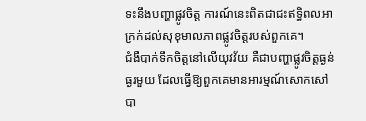ទះនឹងបញ្ហាផ្លូវចិត្ត ការណ៍នេះពិតជាជះឥទ្ធិពលអាក្រក់ដល់សុខុមាលភាពផ្លូវចិត្តរបស់ពួកគេ។
ជំងឺបាក់ទឹកចិត្តនៅលើយុវវ័យ គឺជាបញ្ហាផ្លូវចិត្តធ្ងន់ធ្ងរមួយ ដែលធ្វើឱ្យពួកគេមានអារម្មណ៍សោកសៅ បា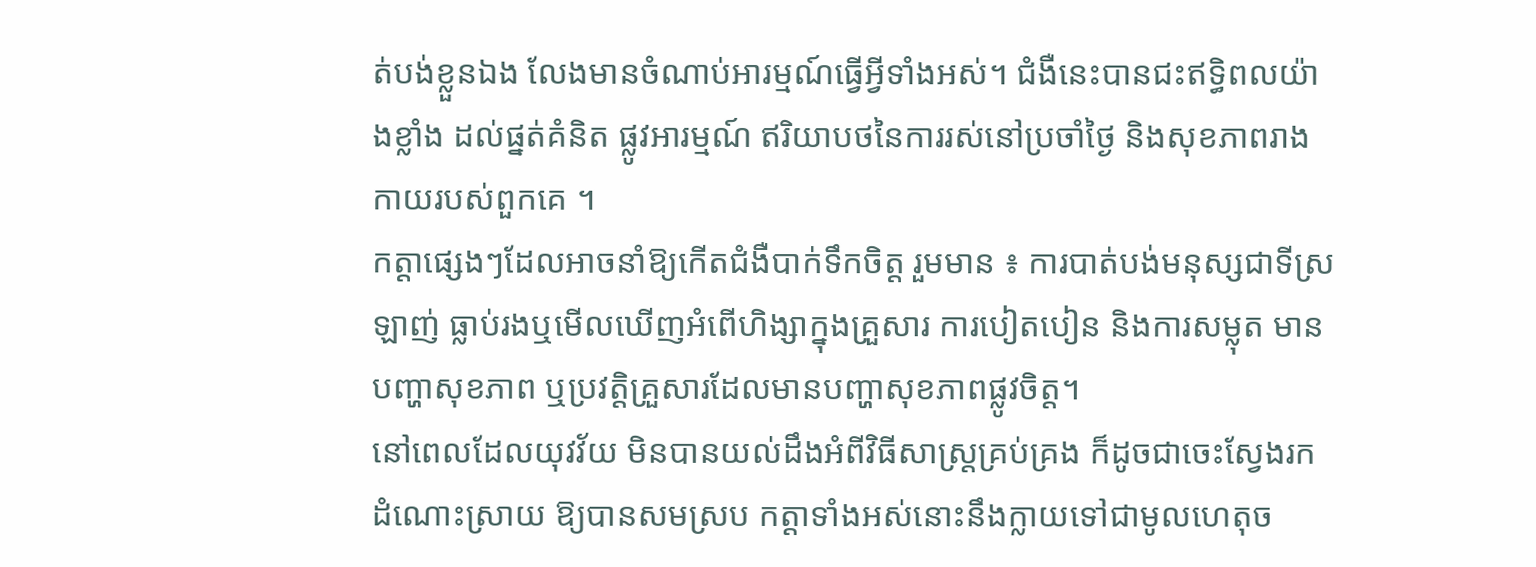ត់បង់ខ្លួនឯង លែងមានចំណាប់អារម្មណ៍ធ្វើអ្វីទាំងអស់។ ជំងឺនេះបានជះឥទ្ធិពលយ៉ាងខ្លាំង ដល់ផ្នត់គំនិត ផ្លូវអារម្មណ៍ ឥរិយាបថនៃការរស់នៅប្រចាំថ្ងៃ និងសុខភាពរាងកាយរបស់ពួកគេ ។
កត្តាផ្សេងៗដែលអាចនាំឱ្យកើតជំងឺបាក់ទឹកចិត្ត រួមមាន ៖ ការបាត់បង់មនុស្សជាទីស្រឡាញ់ ធ្លាប់រងឬមើលឃើញអំពើហិង្សាក្នុងគ្រួសារ ការបៀតបៀន និងការសម្លុត មានបញ្ហាសុខភាព ឬប្រវត្តិគ្រួសារដែលមានបញ្ហាសុខភាពផ្លូវចិត្ត។
នៅពេលដែលយុវវ័យ មិនបានយល់ដឹងអំពីវិធីសាស្រ្តគ្រប់គ្រង ក៏ដូចជាចេះស្វែងរកដំណោះស្រាយ ឱ្យបានសមស្រប កត្តាទាំងអស់នោះនឹងក្លាយទៅជាមូលហេតុច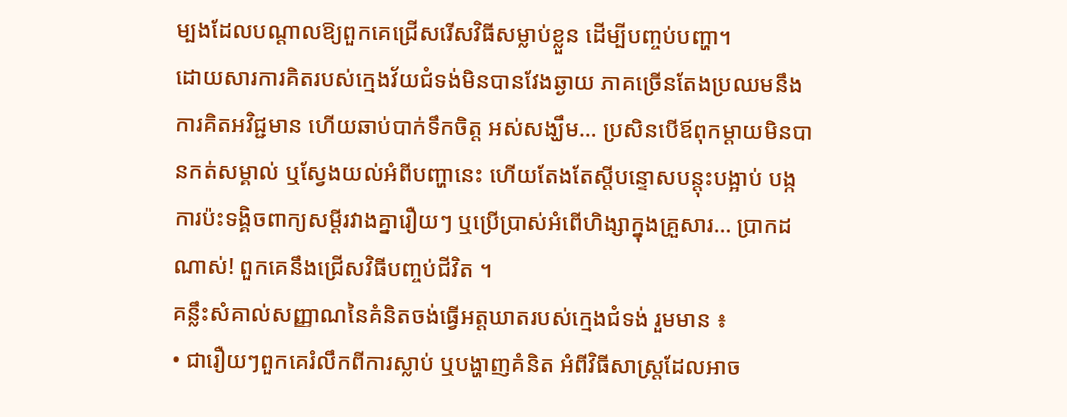ម្បងដែលបណ្តាលឱ្យពួកគេជ្រើសរើសវិធីសម្លាប់ខ្លួន ដើម្បីបញ្ចប់បញ្ហា។
ដោយសារការគិតរបស់ក្មេងវ័យជំទង់មិនបានវែងឆ្ងាយ ភាគច្រើនតែងប្រឈមនឹងការគិតអវិជ្ជមាន ហើយឆាប់បាក់ទឹកចិត្ត អស់សង្ឃឹម… ប្រសិនបើឪពុកម្តាយមិនបានកត់សម្គាល់ ឬស្វែងយល់អំពីបញ្ហានេះ ហើយតែងតែស្តីបន្ទោសបន្តុះបង្អាប់ បង្កការប៉ះទង្គិចពាក្យសម្តីរវាងគ្នារឿយៗ ឬប្រើប្រាស់អំពើហិង្សាក្នុងគ្រួសារ… ប្រាកដណាស់! ពួកគេនឹងជ្រើសវិធីបញ្ចប់ជីវិត ។
គន្លឹះសំគាល់សញ្ញាណនៃគំនិតចង់ធ្វើអត្តឃាតរបស់ក្មេងជំទង់ រួមមាន ៖
• ជារឿយៗពួកគេរំលឹកពីការស្លាប់ ឬបង្ហាញគំនិត អំពីវិធីសាស្ត្រដែលអាច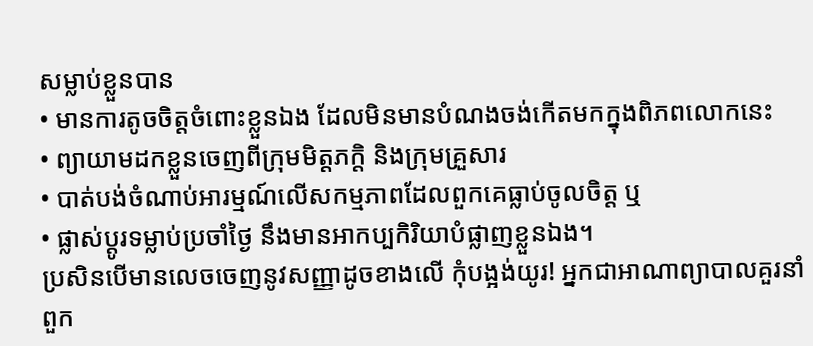សម្លាប់ខ្លួនបាន
• មានការតូចចិត្តចំពោះខ្លួនឯង ដែលមិនមានបំណងចង់កើតមកក្នុងពិភពលោកនេះ
• ព្យាយាមដកខ្លួនចេញពីក្រុមមិត្តភក្តិ និងក្រុមគ្រួសារ
• បាត់បង់ចំណាប់អារម្មណ៍លើសកម្មភាពដែលពួកគេធ្លាប់ចូលចិត្ត ឬ
• ផ្លាស់ប្តូរទម្លាប់ប្រចាំថ្ងៃ នឹងមានអាកប្បកិរិយាបំផ្លាញខ្លួនឯង។
ប្រសិនបើមានលេចចេញនូវសញ្ញាដូចខាងលើ កុំបង្អង់យូរ! អ្នកជាអាណាព្យាបាលគួរនាំពួក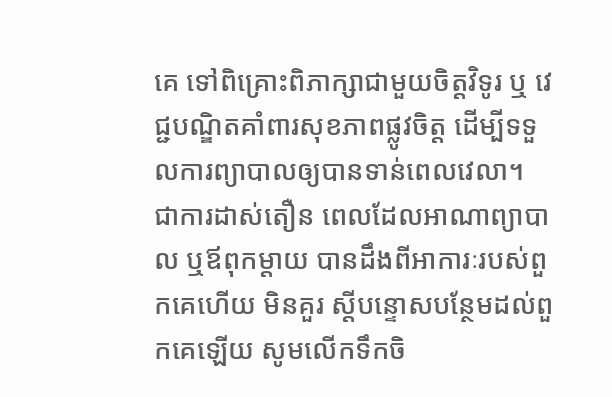គេ ទៅពិគ្រោះពិភាក្សាជាមួយចិត្តវិទូរ ឬ វេជ្ជបណ្ឌិតគាំពារសុខភាពផ្លូវចិត្ត ដើម្បីទទួលការព្យាបាលឲ្យបានទាន់ពេលវេលា។
ជាការដាស់តឿន ពេលដែលអាណាព្យាបាល ឬឪពុកម្តាយ បានដឹងពីអាការៈរបស់ពួកគេហើយ មិនគួរ ស្តីបន្ទោសបន្ថែមដល់ពួកគេឡើយ សូមលើកទឹកចិ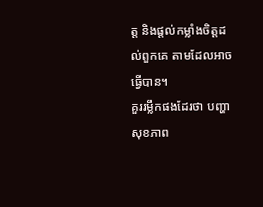ត្ត និងផ្តល់កម្លាំងចិត្តដល់ពួកគេ តាមដែលអាច ធ្វើបាន។
គួររម្លឹកផងដែរថា បញ្ហាសុខភាព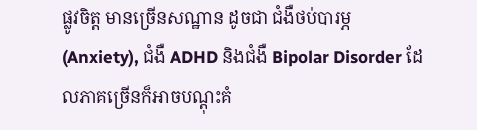ផ្លូវចិត្ត មានច្រើនសណ្ឋាន ដូចជា ជំងឺថប់បារម្ភ (Anxiety), ជំងឺ ADHD និងជំងឺ Bipolar Disorder ដែលភាគច្រើនក៏អាចបណ្តុះគំ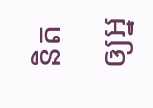និតឲ្យអ្ន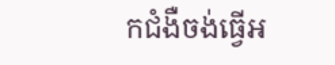កជំងឺចង់ធ្វើអ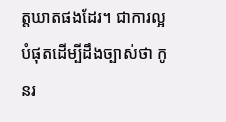ត្តឃាតផងដែរ។ ជាការល្អបំផុតដើម្បីដឹងច្បាស់ថា កូនរ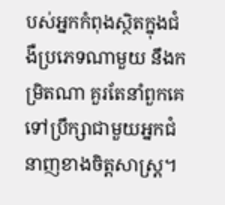បស់អ្នកកំពុងស្ថិតក្នុងជំងឺប្រភេទណាមួយ នឹងកម្រិតណា គួរតែនាំពួកគេទៅប្រឹក្សាជាមួយអ្នកជំនាញខាងចិត្តសាស្ត្រ។